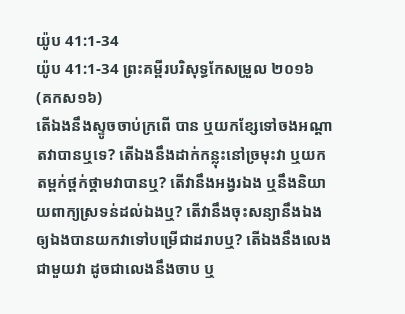យ៉ូប 41:1-34
យ៉ូប 41:1-34 ព្រះគម្ពីរបរិសុទ្ធកែសម្រួល ២០១៦ (គកស១៦)
តើឯងនឹងស្ទូចចាប់ក្រពើ បាន ឬយកខ្សែទៅចងអណ្ដាតវាបានឬទេ? តើឯងនឹងដាក់កន្លុះនៅច្រមុះវា ឬយកតម្ពក់ថ្ពក់ថ្គាមវាបានឬ? តើវានឹងអង្វរឯង ឬនឹងនិយាយពាក្យស្រទន់ដល់ឯងឬ? តើវានឹងចុះសន្យានឹងឯង ឲ្យឯងបានយកវាទៅបម្រើជាដរាបឬ? តើឯងនឹងលេងជាមួយវា ដូចជាលេងនឹងចាប ឬ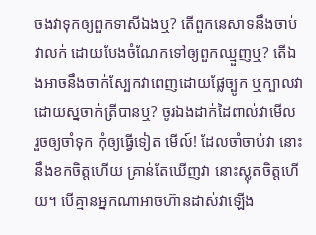ចងវាទុកឲ្យពួកទាសីឯងឬ? តើពួកនេសាទនឹងចាប់វាលក់ ដោយបែងចំណែកទៅឲ្យពួកឈ្មួញឬ? តើឯងអាចនឹងចាក់ស្បែកវាពេញដោយផ្លែច្បូក ឬក្បាលវាដោយស្នចាក់ត្រីបានឬ? ចូរឯងដាក់ដៃពាល់វាមើល រួចឲ្យចាំទុក កុំឲ្យធ្វើទៀត មើល៍! ដែលចាំចាប់វា នោះនឹងខកចិត្តហើយ គ្រាន់តែឃើញវា នោះស្លុតចិត្តហើយ។ បើគ្មានអ្នកណាអាចហ៊ានដាស់វាឡើង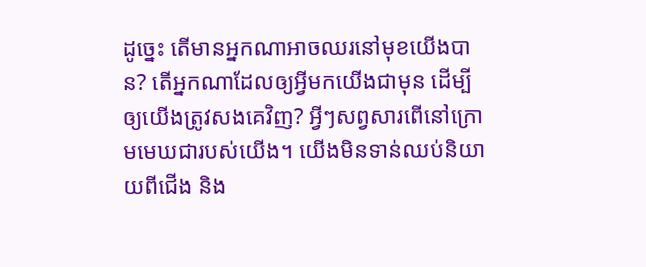ដូច្នេះ តើមានអ្នកណាអាចឈរនៅមុខយើងបាន? តើអ្នកណាដែលឲ្យអ្វីមកយើងជាមុន ដើម្បីឲ្យយើងត្រូវសងគេវិញ? អ្វីៗសព្វសារពើនៅក្រោមមេឃជារបស់យើង។ យើងមិនទាន់ឈប់និយាយពីជើង និង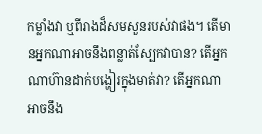កម្លាំងវា ឬពីរាងដ៏សមសួនរបស់វាផង។ តើមានអ្នកណាអាចនឹងពន្លាត់ស្បែកវាបាន? តើអ្នកណាហ៊ានដាក់បង្ហៀរក្នុងមាត់វា? តើអ្នកណាអាចនឹង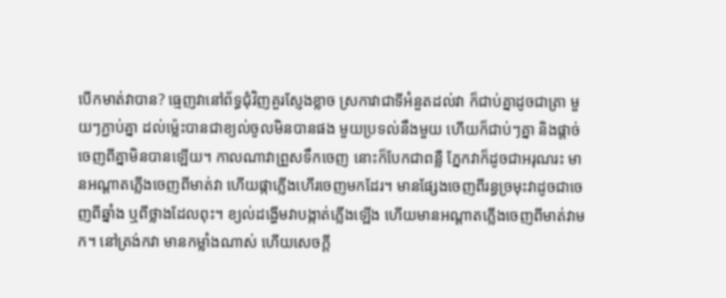បើកមាត់វាបាន? ធ្មេញវានៅព័ទ្ធជុំវិញគួរស្ញែងខ្លាច ស្រកាវាជាទីអំនួតដល់វា ក៏ជាប់គ្នាដូចជាត្រា មួយៗភ្ជាប់គ្នា ដល់ម៉្លេះបានជាខ្យល់ចូលមិនបានផង មួយប្រទល់នឹងមួយ ហើយក៏ជាប់ៗគ្នា និងផ្តាច់ចេញពីគ្នាមិនបានឡើយ។ កាលណាវាព្រួសទឹកចេញ នោះក៏បែកជាពន្លឺ ភ្នែកវាក៏ដូចជាអរុណរះ មានអណ្ដាតភ្លើងចេញពីមាត់វា ហើយផ្កាភ្លើងហើរចេញមកដែរ។ មានផ្សែងចេញពីរន្ធច្រមុះវាដូចជាចេញពីឆ្នាំង ឬពីថ្លាងដែលពុះ។ ខ្យល់ដង្ហើមវាបង្កាត់ភ្លើងឡើង ហើយមានអណ្ដាតភ្លើងចេញពីមាត់វាមក។ នៅត្រង់កវា មានកម្លាំងណាស់ ហើយសេចក្ដី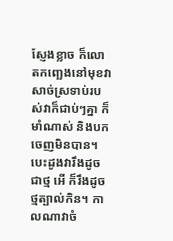ស្ញែងខ្លាច ក៏លោតកញ្ឆេងនៅមុខវា សាច់ស្រទាប់របស់វាក៏ជាប់ៗគ្នា ក៏មាំណាស់ និងបកចេញមិនបាន។ បេះដូងវារឹងដូចជាថ្ម អើ ក៏រឹងដូចថ្មត្បាល់កិន។ កាលណាវាចំ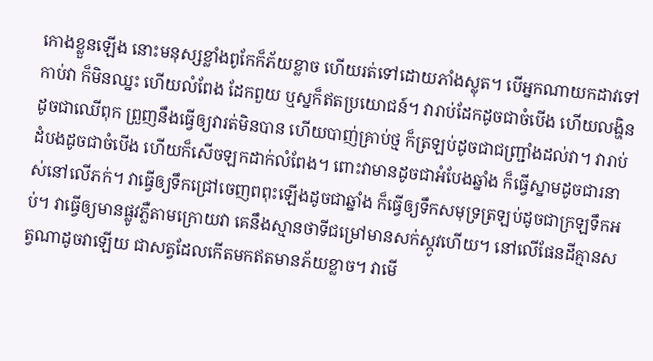កោងខ្លួនឡើង នោះមនុស្សខ្លាំងពូកែក៏ភ័យខ្លាច ហើយរត់ទៅដោយភាំងស្លុត។ បើអ្នកណាយកដាវទៅកាប់វា ក៏មិនឈ្នះ ហើយលំពែង ដែកពួយ ឬស្នក៏ឥតប្រយោជន៍។ វារាប់ដែកដូចជាចំបើង ហើយលង្ហិនដូចជាឈើពុក ព្រួញនឹងធ្វើឲ្យវារត់មិនបាន ហើយបាញ់គ្រាប់ថ្ម ក៏ត្រឡប់ដូចជាជញ្ជ្រាំងដល់វា។ វារាប់ដំបងដូចជាចំបើង ហើយក៏សើចឡកដាក់លំពែង។ ពោះវាមានដូចជាអំបែងឆ្នាំង ក៏ធ្វើស្នាមដូចជារនាស់នៅលើភក់។ វាធ្វើឲ្យទឹកជ្រៅចេញពពុះឡើងដូចជាឆ្នាំង ក៏ធ្វើឲ្យទឹកសមុទ្រត្រឡប់ដូចជាក្រឡទឹកអប់។ វាធ្វើឲ្យមានផ្លូវភ្លឺតាមក្រោយវា គេនឹងស្មានថាទីជម្រៅមានសក់ស្កូវហើយ។ នៅលើផែនដីគ្មានសត្វណាដូចវាឡើយ ជាសត្វដែលកើតមកឥតមានភ័យខ្លាច។ វាមើ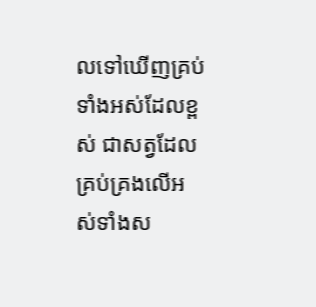លទៅឃើញគ្រប់ទាំងអស់ដែលខ្ពស់ ជាសត្វដែលគ្រប់គ្រងលើអស់ទាំងស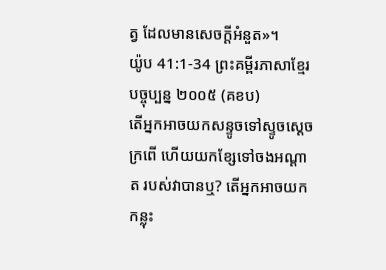ត្វ ដែលមានសេចក្ដីអំនួត»។
យ៉ូប 41:1-34 ព្រះគម្ពីរភាសាខ្មែរបច្ចុប្បន្ន ២០០៥ (គខប)
តើអ្នកអាចយកសន្ទូចទៅស្ទូចស្ដេច ក្រពើ ហើយយកខ្សែទៅចងអណ្ដាត របស់វាបានឬ? តើអ្នកអាចយកកន្លុះ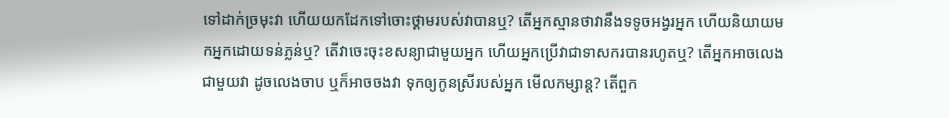ទៅដាក់ច្រមុះវា ហើយយកដែកទៅចោះថ្គាមរបស់វាបានឬ? តើអ្នកស្មានថាវានឹងទទូចអង្វរអ្នក ហើយនិយាយមកអ្នកដោយទន់ភ្លន់ឬ? តើវាចេះចុះខសន្យាជាមួយអ្នក ហើយអ្នកប្រើវាជាទាសករបានរហូតឬ? តើអ្នកអាចលេងជាមួយវា ដូចលេងចាប ឬក៏អាចចងវា ទុកឲ្យកូនស្រីរបស់អ្នក មើលកម្សាន្ត? តើពួក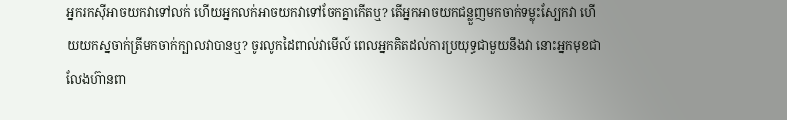អ្នករកស៊ីអាចយកវាទៅលក់ ហើយអ្នកលក់អាចយកវាទៅចែកគ្នាកើតឬ? តើអ្នកអាចយកជន្លួញមកចាក់ទម្លុះស្បែកវា ហើយយកស្នចាក់ត្រីមកចាក់ក្បាលវាបានឬ? ចូរលូកដៃពាល់វាមើល៍ ពេលអ្នកគិតដល់ការប្រយុទ្ធជាមួយនឹងវា នោះអ្នកមុខជាលែងហ៊ានពា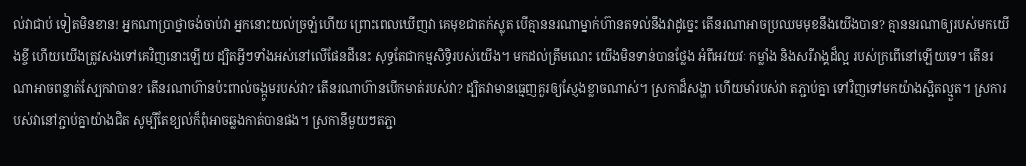ល់វាជាប់ ទៀតមិនខាន! អ្នកណាប្រាថ្នាចង់ចាប់វា អ្នកនោះយល់ច្រឡំហើយ ព្រោះពេលឃើញវា គេមុខជាតក់ស្លុត បើគ្មាននរណាម្នាក់ហ៊ានតទល់នឹងវាដូច្នេះ តើនរណាអាចប្រឈមមុខនឹងយើងបាន? គ្មាននរណាឲ្យរបស់មកយើងខ្ចី ហើយយើងត្រូវសងទៅគេវិញនោះឡើយ ដ្បិតអ្វីៗទាំងអស់នៅលើផែនដីនេះ សុទ្ធតែជាកម្មសិទ្ធិរបស់យើង។ មកដល់ត្រឹមណេះ យើងមិនទាន់បានថ្លែង អំពីអវយវៈ កម្លាំង និងសរីរាង្គដ៏ល្អ របស់ក្រពើនៅឡើយទេ។ តើនរណាអាចពន្លាត់ស្បែកវាបាន? តើនរណាហ៊ានប៉ះពាល់ចង្កូមរបស់វា? តើនរណាហ៊ានបើកមាត់របស់វា? ដ្បិតវាមានធ្មេញគួរឲ្យស្ញែងខ្លាចណាស់។ ស្រកាដ៏សង្ហា ហើយមាំរបស់វា តភ្ជាប់គ្នា ទៅវិញទៅមកយ៉ាងស្អិតល្មួត។ ស្រការបស់វានៅភ្ជាប់គ្នាយ៉ាងជិត សូម្បីតែខ្យល់ក៏ពុំអាចឆ្លងកាត់បានផង។ ស្រកានីមួយៗតភ្ជា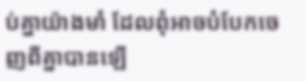ប់គ្នាយ៉ាងមាំ ដែលពុំអាចបំបែកចេញពីគ្នាបានឡើ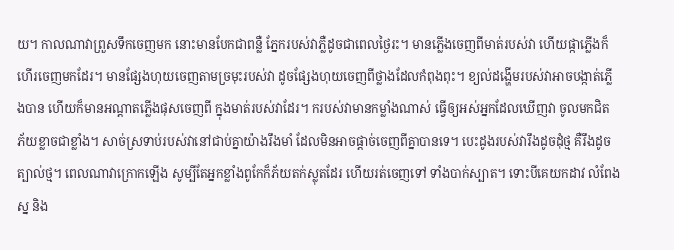យ។ កាលណាវាព្រួសទឹកចេញមក នោះមានបែកជាពន្លឺ ភ្នែករបស់វាភ្លឺដូចជាពេលថ្ងៃរះ។ មានភ្លើងចេញពីមាត់របស់វា ហើយផ្កាភ្លើងក៏ហើរចេញមកដែរ។ មានផ្សែងហុយចេញតាមច្រមុះរបស់វា ដូចផ្សែងហុយចេញពីថ្លាងដែលកំពុងពុះ។ ខ្យល់ដង្ហើមរបស់វាអាចបង្កាត់ភ្លើងបាន ហើយក៏មានអណ្ដាតភ្លើងផុសចេញពី ក្នុងមាត់របស់វាដែរ។ ករបស់វាមានកម្លាំងណាស់ ធ្វើឲ្យអស់អ្នកដែលឃើញវា ចូលមកជិត ភ័យខ្លាចជាខ្លាំង។ សាច់ស្រទាប់របស់វានៅជាប់គ្នាយ៉ាងរឹងមាំ ដែលមិនអាចផ្ដាច់ចេញពីគ្នាបានទេ។ បេះដូងរបស់វារឹងដូចដុំថ្ម គឺរឹងដូចត្បាល់ថ្ម។ ពេលណាវាក្រោកឡើង សូម្បីតែអ្នកខ្លាំងពូកែក៏ភ័យតក់ស្លុតដែរ ហើយរត់ចេញទៅ ទាំងបាក់ស្បាត។ ទោះបីគេយកដាវ លំពែង ស្ន និង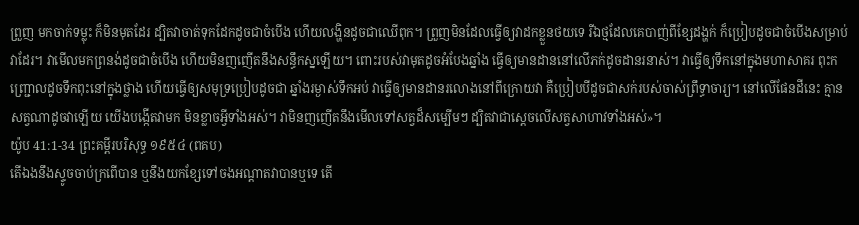ព្រួញ មកចាក់ទម្លុះ ក៏មិនមុតដែរ ដ្បិតវាចាត់ទុកដែកដូចជាចំបើង ហើយលង្ហិនដូចជាឈើពុក។ ព្រួញមិនដែលធ្វើឲ្យវាដកខ្លួនថយទេ រីឯថ្មដែលគេបាញ់ពីខ្សែដង្ហក់ ក៏ប្រៀបដូចជាចំបើងសម្រាប់វាដែរ។ វាមើលមកព្រនង់ដូចជាចំបើង ហើយមិនញញើតនឹងសន្ធឹកស្នឡើយ។ ពោះរបស់វាមុតដូចអំបែងឆ្នាំង ធ្វើឲ្យមានដាននៅលើភក់ដូចដានរនាស់។ វាធ្វើឲ្យទឹកនៅក្នុងមហាសាគរ ពុះកញ្ជ្រោលដូចទឹកពុះនៅក្នុងថ្លាង ហើយធ្វើឲ្យសមុទ្រប្រៀបដូចជា ឆ្នាំងរម្ងាស់ទឹកអប់ វាធ្វើឲ្យមានដានរលោងនៅពីក្រោយវា គឺប្រៀបបីដូចជាសក់របស់ចាស់ព្រឹទ្ធាចារ្យ។ នៅលើផែនដីនេះ គ្មានសត្វណាដូចវាឡើយ យើងបង្កើតវាមក មិនខ្លាចអ្វីទាំងអស់។ វាមិនញញើតនឹងមើលទៅសត្វដ៏សម្បើមៗ ដ្បិតវាជាស្ដេចលើសត្វសាហាវទាំងអស់»។
យ៉ូប 41:1-34 ព្រះគម្ពីរបរិសុទ្ធ ១៩៥៤ (ពគប)
តើឯងនឹងស្ទូចចាប់ក្រពើបាន ឬនឹងយកខ្សែទៅចងអណ្តាតវាបានឬទេ តើ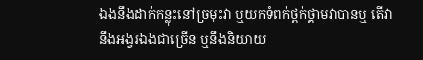ឯងនឹងដាក់កន្លុះនៅច្រមុះវា ឬយកទំពក់ថ្ពក់ថ្គាមវាបានឬ តើវានឹងអង្វរឯងជាច្រើន ឬនឹងនិយាយ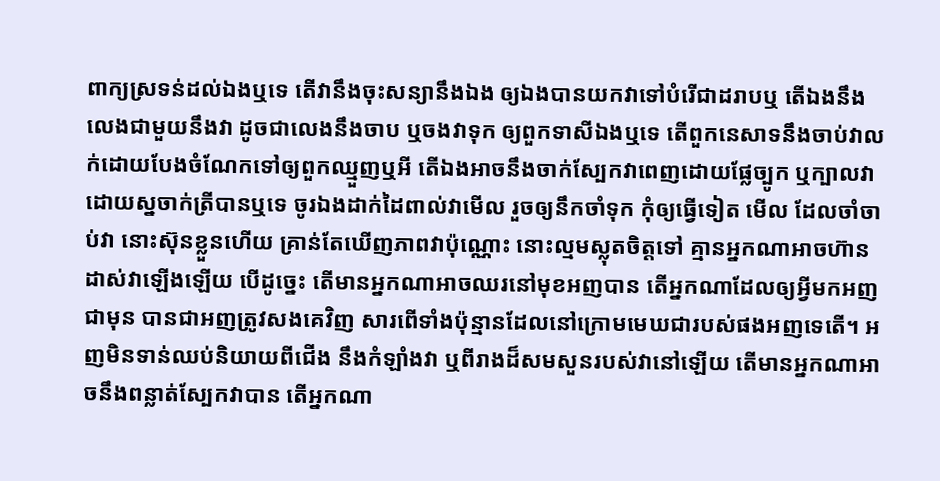ពាក្យស្រទន់ដល់ឯងឬទេ តើវានឹងចុះសន្យានឹងឯង ឲ្យឯងបានយកវាទៅបំរើជាដរាបឬ តើឯងនឹងលេងជាមួយនឹងវា ដូចជាលេងនឹងចាប ឬចងវាទុក ឲ្យពួកទាសីឯងឬទេ តើពួកនេសាទនឹងចាប់វាលក់ដោយបែងចំណែកទៅឲ្យពួកឈ្មួញឬអី តើឯងអាចនឹងចាក់ស្បែកវាពេញដោយផ្លែច្បូក ឬក្បាលវាដោយស្នចាក់ត្រីបានឬទេ ចូរឯងដាក់ដៃពាល់វាមើល រួចឲ្យនឹកចាំទុក កុំឲ្យធ្វើទៀត មើល ដែលចាំចាប់វា នោះស៊ុនខ្លួនហើយ គ្រាន់តែឃើញភាពវាប៉ុណ្ណោះ នោះល្មមស្លុតចិត្តទៅ គ្មានអ្នកណាអាចហ៊ានដាស់វាឡើងឡើយ បើដូច្នេះ តើមានអ្នកណាអាចឈរនៅមុខអញបាន តើអ្នកណាដែលឲ្យអ្វីមកអញជាមុន បានជាអញត្រូវសងគេវិញ សារពើទាំងប៉ុន្មានដែលនៅក្រោមមេឃជារបស់ផងអញទេតើ។ អញមិនទាន់ឈប់និយាយពីជើង នឹងកំឡាំងវា ឬពីរាងដ៏សមសួនរបស់វានៅឡើយ តើមានអ្នកណាអាចនឹងពន្លាត់ស្បែកវាបាន តើអ្នកណា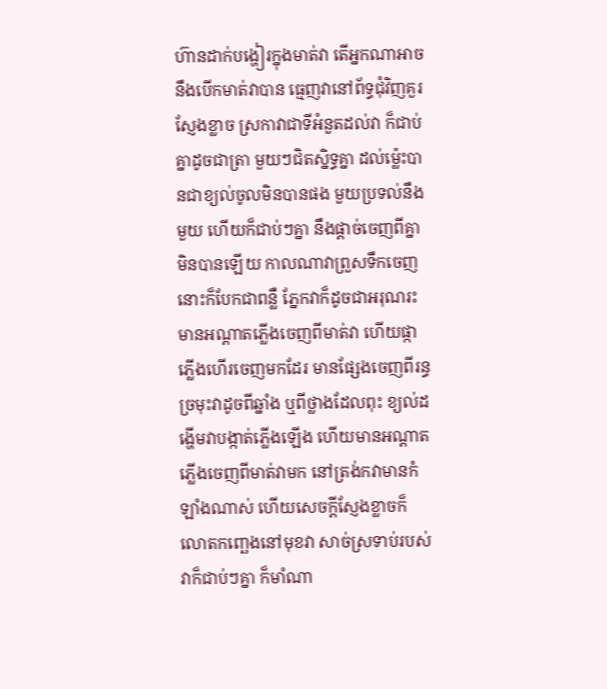ហ៊ានដាក់បង្ហៀរក្នុងមាត់វា តើអ្នកណាអាចនឹងបើកមាត់វាបាន ធ្មេញវានៅព័ទ្ធជុំវិញគួរស្ញែងខ្លាច ស្រកាវាជាទីអំនួតដល់វា ក៏ជាប់គ្នាដូចជាត្រា មួយៗជិតស្និទ្ធគ្នា ដល់ម៉្លេះបានជាខ្យល់ចូលមិនបានផង មួយប្រទល់នឹងមួយ ហើយក៏ជាប់ៗគ្នា នឹងផ្តាច់ចេញពីគ្នាមិនបានឡើយ កាលណាវាព្រួសទឹកចេញ នោះក៏បែកជាពន្លឺ ភ្នែកវាក៏ដូចជាអរុណរះ មានអណ្តាតភ្លើងចេញពីមាត់វា ហើយផ្កាភ្លើងហើរចេញមកដែរ មានផ្សែងចេញពីរន្ធច្រមុះវាដូចពីឆ្នាំង ឬពីថ្លាងដែលពុះ ខ្យល់ដង្ហើមវាបង្កាត់ភ្លើងឡើង ហើយមានអណ្តាតភ្លើងចេញពីមាត់វាមក នៅត្រង់កវាមានកំឡាំងណាស់ ហើយសេចក្ដីស្ញែងខ្លាចក៏លោតកញ្ឆេងនៅមុខវា សាច់ស្រទាប់របស់វាក៏ជាប់ៗគ្នា ក៏មាំណា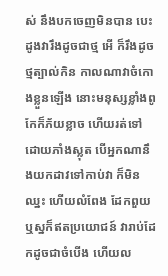ស់ នឹងបកចេញមិនបាន បេះដូងវារឹងដូចជាថ្ម អើ ក៏រឹងដូចថ្មត្បាល់កិន កាលណាវាចំកោងខ្លួនឡើង នោះមនុស្សខ្លាំងពូកែក៏ភ័យខ្លាច ហើយរត់ទៅដោយភាំងស្លុត បើអ្នកណានឹងយកដាវទៅកាប់វា ក៏មិនឈ្នះ ហើយលំពែង ដែកពួយ ឬស្នក៏ឥតប្រយោជន៍ វារាប់ដែកដូចជាចំបើង ហើយល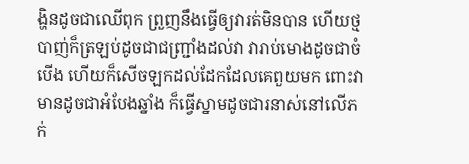ង្ហិនដូចជាឈើពុក ព្រួញនឹងធ្វើឲ្យវារត់មិនបាន ហើយថ្មបាញ់ក៏ត្រឡប់ដូចជាជញ្ជ្រាំងដល់វា វារាប់មោងដូចជាចំបើង ហើយក៏សើចឡកដល់ដែកដែលគេពួយមក ពោះវាមានដូចជាអំបែងឆ្នាំង ក៏ធ្វើស្នាមដូចជារនាស់នៅលើភក់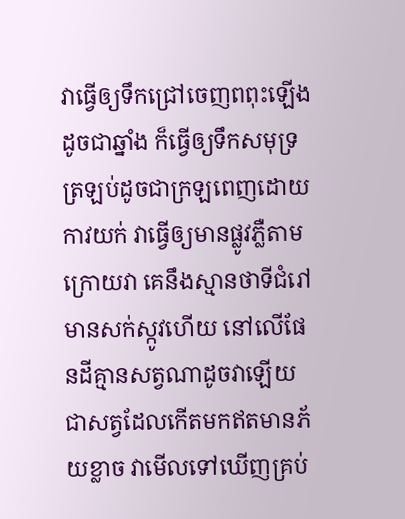វាធ្វើឲ្យទឹកជ្រៅចេញពពុះឡើងដូចជាឆ្នាំង ក៏ធ្វើឲ្យទឹកសមុទ្រត្រឡប់ដូចជាក្រឡពេញដោយកាវយក់ វាធ្វើឲ្យមានផ្លូវភ្លឺតាមក្រោយវា គេនឹងស្មានថាទីជំរៅមានសក់ស្កូវហើយ នៅលើផែនដីគ្មានសត្វណាដូចវាឡើយ ជាសត្វដែលកើតមកឥតមានភ័យខ្លាច វាមើលទៅឃើញគ្រប់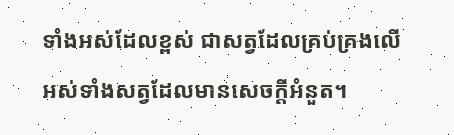ទាំងអស់ដែលខ្ពស់ ជាសត្វដែលគ្រប់គ្រងលើអស់ទាំងសត្វដែលមានសេចក្ដីអំនួត។